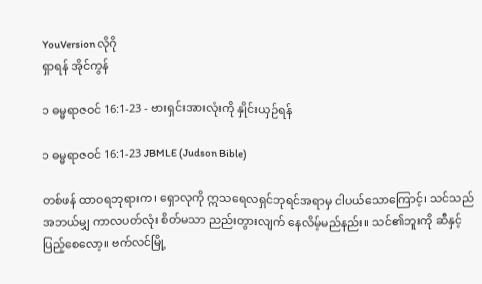YouVersion လိုဂို
ရှာရန် အိုင်ကွန်

၁ ဓမ္မရာဇဝင် 16:1-23 - ဗားရှင်းအားလုံးကို နှိုင်းယှဉ်ရန်

၁ ဓမ္မရာဇဝင် 16:1-23 JBMLE (Judson Bible)

တစ်ဖန် ထာဝရဘုရားက၊ ရှောလုကို ဣသရေလရှင်ဘုရင်အရာမှ ငါပယ်သောကြောင့်၊ သင်သည် အဘယ်မျှ ကာလပတ်လုံး စိတ်မသာ ညည်းတွားလျက် နေလိမ့်မည်နည်း။ သင်၏ဘူးကို ဆီနှင့်ပြည့်စေလော့။ ဗက်လင်မြို့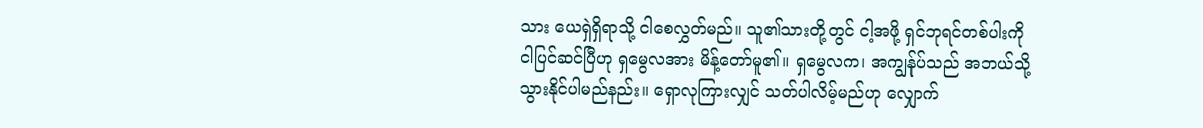သား ယေရှဲရှိရာသို့ ငါစေလွှတ်မည်။ သူ၏သားတို့တွင် ငါ့အဖို့ ရှင်ဘုရင်တစ်ပါးကို ငါပြင်ဆင်ပြီဟု ရှမွေလအား မိန့်တော်မူ၏။ ရှမွေလက၊ အကျွန်ုပ်သည် အဘယ်သို့ သွားနိုင်ပါမည်နည်း။ ရှောလုကြားလျှင် သတ်ပါလိမ့်မည်ဟု လျှောက်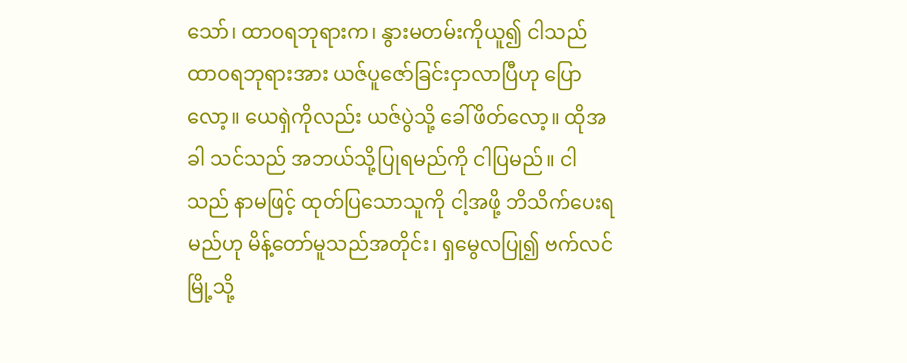သော်၊ ထာဝရဘုရားက၊ နွားမတမ်းကိုယူ၍ ငါသည် ထာဝရဘုရားအား ယဇ်ပူဇော်ခြင်းငှာလာပြီဟု ပြောလော့။ ယေရှဲကိုလည်း ယဇ်ပွဲသို့ ခေါ်ဖိတ်လော့။ ထိုအခါ သင်သည် အဘယ်သို့ပြုရမည်ကို ငါပြမည်။ ငါသည် နာမဖြင့် ထုတ်ပြသောသူကို ငါ့အဖို့ ဘိသိက်ပေးရမည်ဟု မိန့်တော်မူသည်အတိုင်း၊ ရှမွေလပြု၍ ဗက်လင်မြို့သို့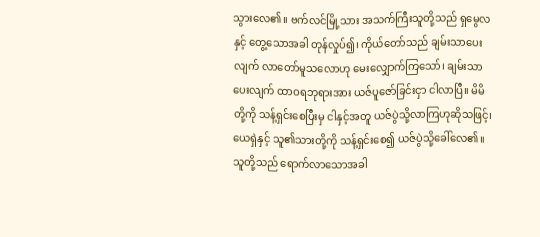သွားလေ၏။ ဗက်လင်မြို့သား အသက်ကြီးသူတို့သည် ရှမွေလနှင့် တွေ့သောအခါ တုန်လှုပ်၍၊ ကိုယ်တော်သည် ချမ်းသာပေးလျက် လာတော်မူသလောဟု မေးလျှောက်ကြသော်၊ ချမ်းသာပေးလျက် ထာဝရဘုရားအား ယဇ်ပူဇော်ခြင်းငှာ ငါလာပြီ။ မိမိတို့ကို သန့်ရှင်းစေပြီးမှ ငါနှင့်အတူ ယဇ်ပွဲသို့လာကြဟုဆိုသဖြင့်၊ ယေရှဲနှင့် သူ၏သားတို့ကို သန့်ရှင်းစေ၍ ယဇ်ပွဲသို့ခေါ်လေ၏။ သူတို့သည် ရောက်လာသောအခါ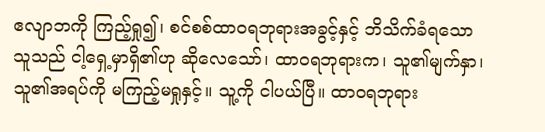ဧလျာဘကို ကြည့်ရှု၍၊ စင်စစ်ထာဝရဘုရားအခွင့်နှင့် ဘိသိက်ခံရသောသူသည် ငါ့ရှေ့မှာရှိ၏ဟု ဆိုလေသော်၊ ထာဝရဘုရားက၊ သူ၏မျက်နှာ၊ သူ၏အရပ်ကို မကြည့်မရှုနှင့်။ သူ့ကို ငါပယ်ပြီ။ ထာဝရဘုရား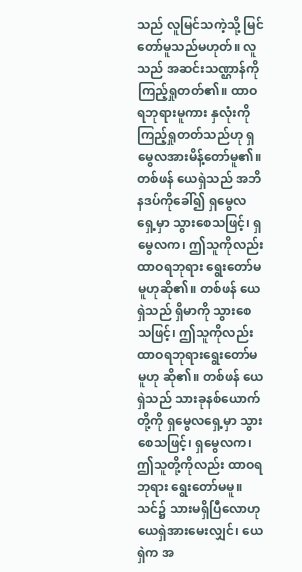သည် လူမြင်သကဲ့သို့ မြင်တော်မူသည်မဟုတ်။ လူသည် အဆင်းသဏ္ဌာန်ကိုကြည့်ရှုတတ်၏။ ထာဝရဘုရားမူကား နှလုံးကိုကြည့်ရှုတတ်သည်ဟု ရှမွေလအားမိန့်တော်မူ၏။ တစ်ဖန် ယေရှဲသည် အဘိနဒပ်ကိုခေါ်၍ ရှမွေလရှေ့မှာ သွားစေသဖြင့်၊ ရှမွေလက၊ ဤသူကိုလည်း ထာဝရဘုရား ရွေးတော်မမူဟုဆို၏။ တစ်ဖန် ယေရှဲသည် ရှိမာကို သွားစေသဖြင့်၊ ဤသူကိုလည်း ထာဝရဘုရားရွေးတော်မမူဟု ဆို၏။ တစ်ဖန် ယေရှဲသည် သားခုနစ်ယောက်တို့ကို ရှမွေလရှေ့မှာ သွားစေသဖြင့်၊ ရှမွေလက၊ ဤသူတို့ကိုလည်း ထာဝရဘုရား ရွေးတော်မမူ။ သင်၌ သားမရှိပြီလောဟု ယေရှဲအားမေးလျှင်၊ ယေရှဲက အ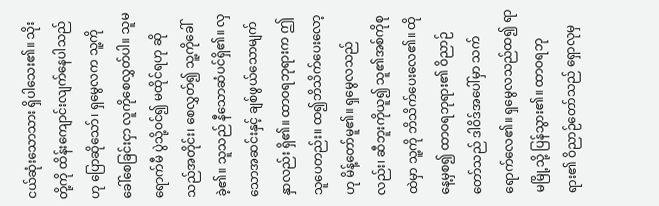ငယ်ဆုံးသောသား ရှိပါသေး၏။ သိုးတို့ကို ထိန်းကျောင်းလျက်နေပါသည်ဟု ပြောဆိုသော်၊ ရှမွေလက သူ့ကိုခေါ်စေခြင်းငှာ လူကိုစေလွှတ်ပါ။ သူမရောက်မီ ပွဲသို့ဝင်၍ မထိုင်ရဟု ဆိုသည်အတိုင်း၊ စေလွှတ်၍ သူ့ကိုခေါ်ခဲ့၏။ သူသည် နီသောဆံပင်ရှိ၏။ လှသောအဆင်းနှင့် ချစ်ဖွယ်သောမျက်နှာလည်း ရှိ၏။ ထာဝရဘုရားက ဤသူပေတည်း။ ထ၍ဘိသိက်ပေးလော့ဟု မိန့်တော်မူ၏။ ရှမွေလသည်လည်း၊ ဆီဘူးကိုယူ၍ သူ၏အစ်ကိုစုထဲမှာ သူ့ကို ဘိသိက်ပေးလေ၏။ ထိုနေ့မှစ၍ ထာဝရဘုရား၏ ဝိညာဉ်တော်သည် ဒါဝိဒ်အပေါ်မှာ သက်ရောက်လေ၏။ ရှမွေလသည်ထ၍ ရာမမြို့သို့ ပြန်သွား၏။ ထာဝရဘုရား၏ ဝိညာဉ်တော်သည် ရှောလုမှ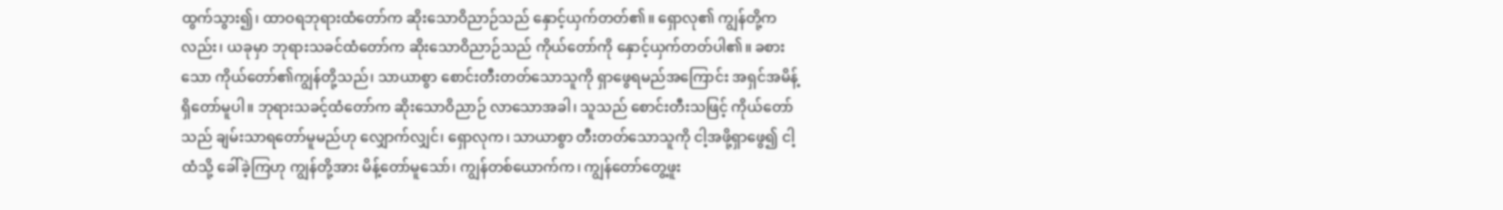ထွက်သွား၍၊ ထာဝရဘုရားထံတော်က ဆိုးသောဝိညာဉ်သည် နှောင့်ယှက်တတ်၏။ ရှောလု၏ ကျွန်တို့ကလည်း၊ ယခုမှာ ဘုရားသခင်ထံတော်က ဆိုးသောဝိညာဉ်သည် ကိုယ်တော်ကို နှောင့်ယှက်တတ်ပါ၏။ ခစားသော ကိုယ်တော်၏ကျွန်တို့သည်၊ သာယာစွာ စောင်းတီးတတ်သောသူကို ရှာဖွေရမည်အကြောင်း အရှင်အမိန့်ရှိတော်မူပါ။ ဘုရားသခင့်ထံတော်က ဆိုးသောဝိညာဉ် လာသောအခါ၊ သူသည် စောင်းတီးသဖြင့် ကိုယ်တော်သည် ချမ်းသာရတော်မူမည်ဟု လျှောက်လျှင်၊ ရှောလုက၊ သာယာစွာ တီးတတ်သောသူကို ငါ့အဖို့ရှာဖွေ၍ ငါ့ထံသို့ ခေါ်ခဲ့ကြဟု ကျွန်တို့အား မိန့်တော်မူသော်၊ ကျွန်တစ်ယောက်က၊ ကျွန်တော်တွေ့ဖူး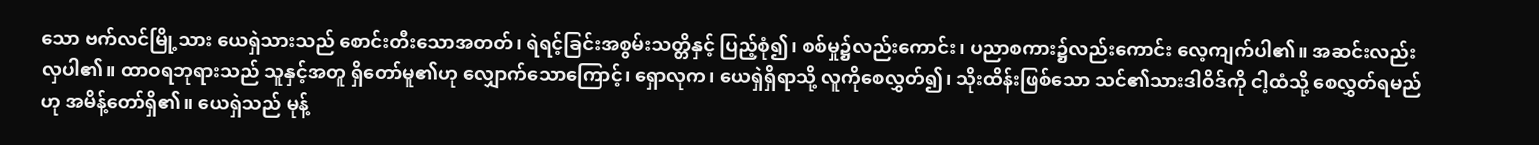သော ဗက်လင်မြို့သား ယေရှဲသားသည် စောင်းတီးသောအတတ်၊ ရဲရင့်ခြင်းအစွမ်းသတ္တိနှင့် ပြည့်စုံ၍၊ စစ်မှု၌လည်းကောင်း၊ ပညာစကား၌လည်းကောင်း လေ့ကျက်ပါ၏။ အဆင်းလည်း လှပါ၏။ ထာဝရဘုရားသည် သူနှင့်အတူ ရှိတော်မူ၏ဟု လျှောက်သောကြောင့်၊ ရှောလုက၊ ယေရှဲရှိရာသို့ လူကိုစေလွှတ်၍၊ သိုးထိန်းဖြစ်သော သင်၏သားဒါဝိဒ်ကို ငါ့ထံသို့ စေလွှတ်ရမည်ဟု အမိန့်တော်ရှိ၏။ ယေရှဲသည် မုန့်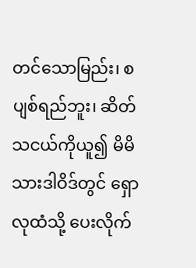တင်သောမြည်း၊ စပျစ်ရည်ဘူး၊ ဆိတ်သငယ်ကိုယူ၍ မိမိသားဒါဝိဒ်တွင် ရှောလုထံသို့ ပေးလိုက်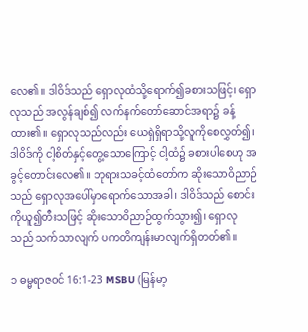လေ၏။ ဒါဝိဒ်သည် ရှောလုထံသို့ရောက်၍ခစားသဖြင့်၊ ရှောလုသည် အလွန်ချစ်၍ လက်နက်တော်ဆောင်အရာ၌ ခန့်ထား၏။ ရှောလုသည်လည်း ယေရှဲရှိရာသို့လူကိုစေလွှတ်၍၊ ဒါဝိဒ်ကို ငါ့စိတ်နှင့်တွေ့သောကြောင့် ငါ့ထံ၌ ခစားပါစေဟု အခွင့်တောင်းလေ၏။ ဘုရားသခင့်ထံတော်က ဆိုးသောဝိညာဉ်သည် ရှောလုအပေါ်မှာရောက်သောအခါ၊ ဒါဝိဒ်သည် စောင်းကိုယူ၍တီးသဖြင့် ဆိုးသောဝိညာဉ်ထွက်သွား၍၊ ရှောလုသည် သက်သာလျက် ပကတိကျန်းမာလျက်ရှိတတ်၏။

၁ ဓမ္မရာဇဝင် 16:1-23 MSBU (မြန်မာ့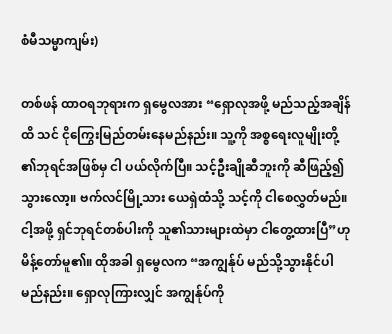စံမီသမ္မာကျမ်း)

တစ်ဖန် ထာဝရဘုရားက ရှမွေလအား “ရှောလုအဖို့ မည်သည့်အချိန်ထိ သင် ငိုကြွေးမြည်တမ်းနေမည်နည်း။ သူ့ကို အစ္စရေးလူမျိုးတို့၏ဘုရင်အဖြစ်မှ ငါ ပယ်လိုက်ပြီ။ သင့်ဦးချိုဆီဘူးကို ဆီဖြည့်၍သွားလော့။ ဗက်လင်မြို့သား ယေရှဲထံသို့ သင့်ကို ငါစေလွှတ်မည်။ ငါ့အဖို့ ရှင်ဘုရင်တစ်ပါးကို သူ၏သားများထဲမှာ ငါတွေ့ထားပြီ”ဟု မိန့်တော်မူ၏။ ထိုအခါ ရှမွေလက “အကျွန်ုပ် မည်သို့သွားနိုင်ပါမည်နည်း။ ရှောလုကြားလျှင် အကျွန်ုပ်ကို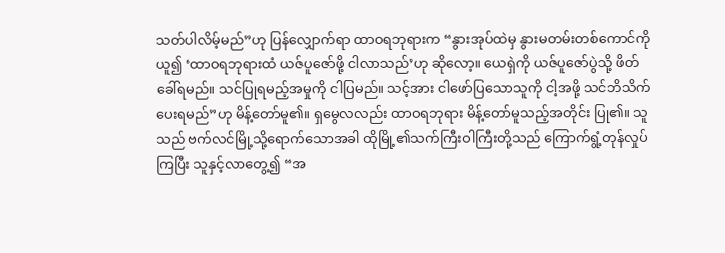သတ်ပါလိမ့်မည်”ဟု ပြန်လျှောက်ရာ ထာဝရဘုရားက “နွားအုပ်ထဲမှ နွားမတမ်းတစ်ကောင်ကိုယူ၍ ‘ထာဝရဘုရားထံ ယဇ်ပူဇော်ဖို့ ငါလာသည်’ဟု ဆိုလော့။ ယေရှဲကို ယဇ်ပူဇော်ပွဲသို့ ဖိတ်ခေါ်ရမည်။ သင်ပြုရမည့်အမှုကို ငါပြမည်။ သင့်အား ငါဖော်ပြသောသူကို ငါ့အဖို့ သင်ဘိသိက်ပေးရမည်”ဟု မိန့်တော်မူ၏။ ရှမွေလလည်း ထာဝရဘုရား မိန့်တော်မူသည့်အတိုင်း ပြု၏။ သူသည် ဗက်လင်မြို့သို့ရောက်သောအခါ ထိုမြို့၏သက်ကြီးဝါကြီးတို့သည် ကြောက်ရွံ့တုန်လှုပ်ကြပြီး သူနှင့်လာတွေ့၍ “အ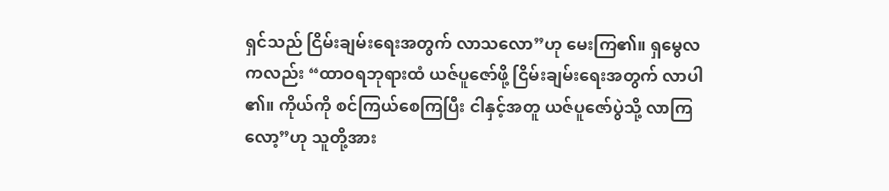ရှင်သည် ငြိမ်းချမ်းရေးအတွက် လာသလော”ဟု မေးကြ၏။ ရှမွေလကလည်း “ထာဝရဘုရားထံ ယဇ်ပူဇော်ဖို့ ငြိမ်းချမ်းရေးအတွက် လာပါ၏။ ကိုယ်ကို စင်ကြယ်စေကြပြီး ငါနှင့်အတူ ယဇ်ပူဇော်ပွဲသို့ လာကြလော့”ဟု သူတို့အား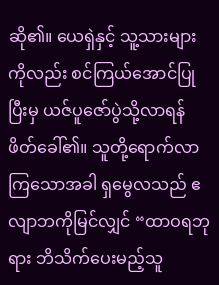ဆို၏။ ယေရှဲနှင့် သူ့သားများကိုလည်း စင်ကြယ်အောင်ပြုပြီးမှ ယဇ်ပူဇော်ပွဲသို့လာရန် ဖိတ်ခေါ်၏။ သူတို့ရောက်လာကြသောအခါ ရှမွေလသည် ဧလျာဘကိုမြင်လျှင် “ထာဝရဘုရား ဘိသိက်ပေးမည့်သူ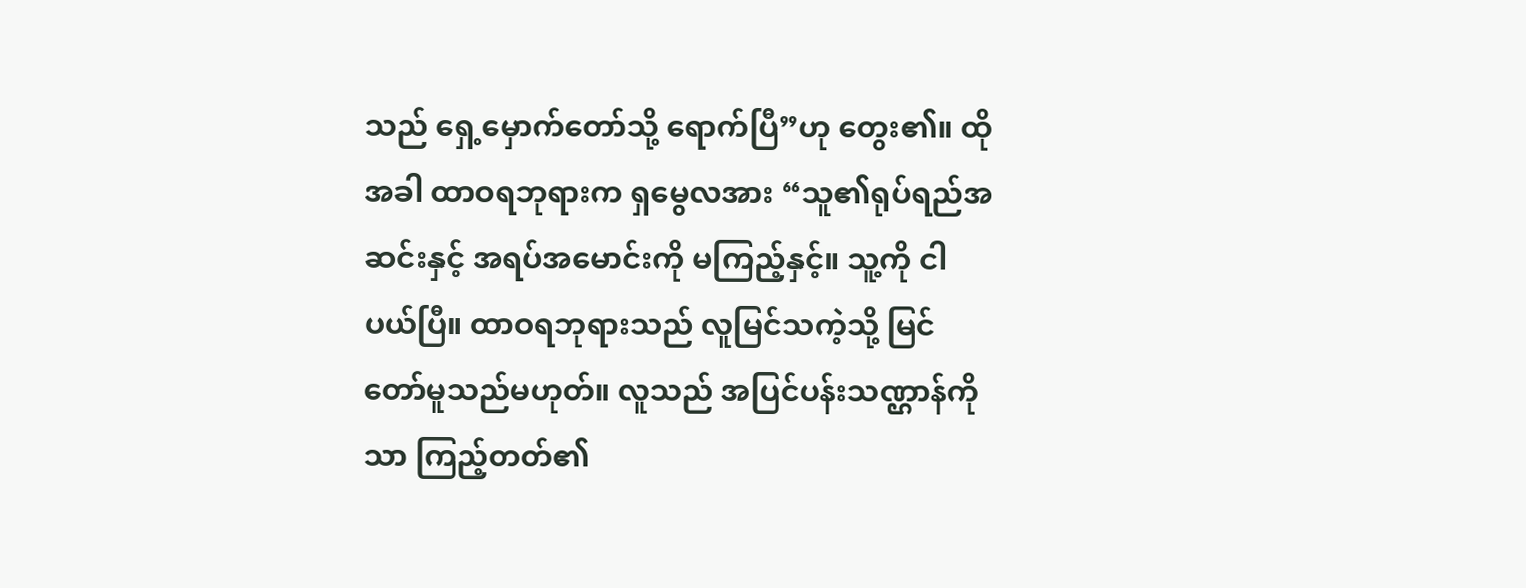သည် ရှေ့မှောက်တော်သို့ ရောက်ပြီ”ဟု တွေး၏။ ထိုအခါ ထာဝရဘုရားက ရှမွေလအား “သူ၏ရုပ်ရည်အဆင်းနှင့် အရပ်အမောင်းကို မကြည့်နှင့်။ သူ့ကို ငါပယ်ပြီ။ ထာဝရဘုရားသည် လူမြင်သကဲ့သို့ မြင်တော်မူသည်မဟုတ်။ လူသည် အပြင်ပန်းသဏ္ဌာန်ကိုသာ ကြည့်တတ်၏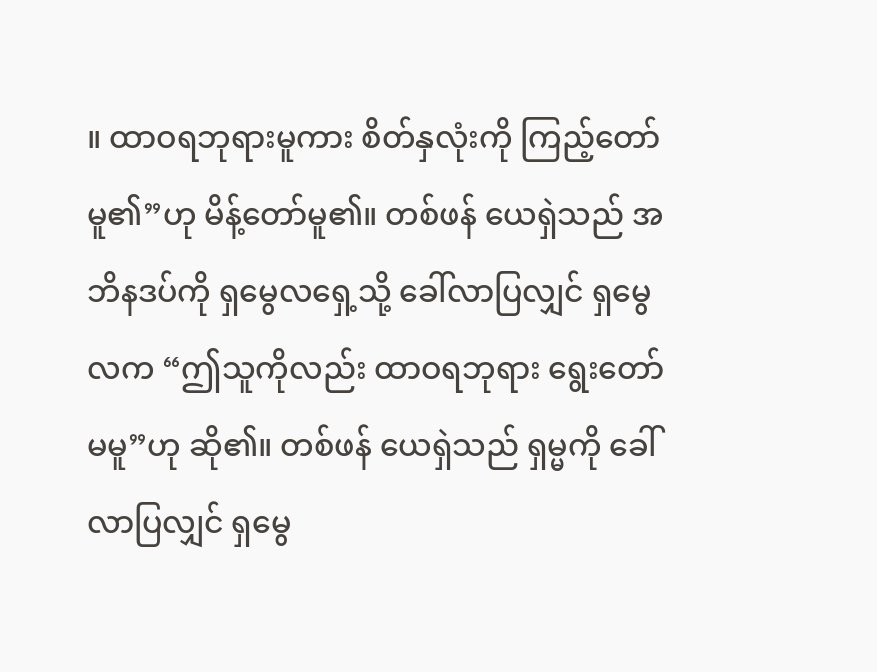။ ထာဝရဘုရားမူကား စိတ်နှလုံးကို ကြည့်တော်မူ၏”ဟု မိန့်တော်မူ၏။ တစ်ဖန် ယေရှဲသည် အဘိနဒပ်ကို ရှမွေလရှေ့သို့ ခေါ်လာပြလျှင် ရှမွေလက “ဤသူကိုလည်း ထာဝရဘုရား ရွေးတော်မမူ”ဟု ဆို၏။ တစ်ဖန် ယေရှဲသည် ရှမ္မကို ခေါ်လာပြလျှင် ရှမွေ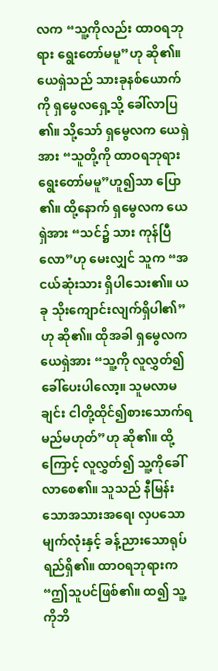လက “သူ့ကိုလည်း ထာဝရဘုရား ရွေးတော်မမူ”ဟု ဆို၏။ ယေရှဲသည် သားခုနစ်ယောက်ကို ရှမွေလရှေ့သို့ ခေါ်လာပြ၏။ သို့သော် ရှမွေလက ယေရှဲအား “သူတို့ကို ထာဝရဘုရားရွေးတော်မမူ”ဟူ၍သာ ပြော၏။ ထို့နောက် ရှမွေလက ယေရှဲအား “သင်၌ သား ကုန်ပြီလော”ဟု မေးလျှင် သူက “အငယ်ဆုံးသား ရှိပါသေး၏။ ယခု သိုးကျောင်းလျက်ရှိပါ၏”ဟု ဆို၏။ ထိုအခါ ရှမွေလက ယေရှဲအား “သူ့ကို လူလွှတ်၍ ခေါ်ပေးပါလော့။ သူမလာမချင်း ငါတို့ထိုင်၍စားသောက်ရမည်မဟုတ်”ဟု ဆို၏။ ထို့ကြောင့် လူလွှတ်၍ သူ့ကိုခေါ်လာစေ၏။ သူသည် နီမြန်းသောအသားအရေ၊ လှပသောမျက်လုံးနှင့် ခန့်ညားသောရုပ်ရည်ရှိ၏။ ထာဝရဘုရားက “ဤသူပင်ဖြစ်၏။ ထ၍ သူ့ကိုဘိ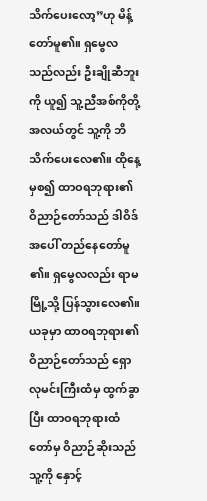သိက်ပေးလော့”ဟု မိန့်တော်မူ၏။ ရှမွေလသည်လည်း ဦးချိုဆီဘူးကို ယူ၍ သူ့ညီအစ်ကိုတို့အလယ်တွင် သူ့ကို ဘိသိက်ပေးလေ၏။ ထိုနေ့မှစ၍ ထာဝရဘုရား၏ဝိညာဉ်တော်သည် ဒါဝိဒ်အပေါ် တည်နေတော်မူ၏။ ရှမွေလလည်း ရာမမြို့သို့ ပြန်သွားလေ၏။ ယခုမှာ ထာဝရဘုရား၏ဝိညာဉ်တော်သည် ရှောလုမင်းကြီးထံမှ ထွက်ခွာပြီး ထာဝရဘုရားထံတော်မှ ဝိညာဉ်ဆိုးသည် သူ့ကို နှောင့်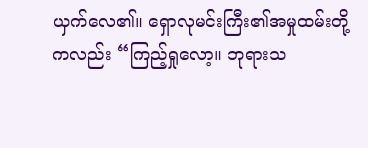ယှက်လေ၏။ ရှောလုမင်းကြီး၏အမှုထမ်းတို့ကလည်း “ကြည့်ရှုလော့။ ဘုရားသ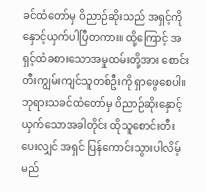ခင်ထံတော်မှ ဝိညာဉ်ဆိုးသည် အရှင့်ကိုနှောင့်ယှက်ပါပြီတကား။ ထို့ကြောင့် အရှင့်ထံခစားသောအမှုထမ်းတို့အား စောင်းတီးကျွမ်းကျင်သူတစ်ဦးကို ရှာဖွေစေပါ။ ဘုရားသခင်ထံတော်မှ ဝိညာဉ်ဆိုးနှောင့်ယှက်သောအခါတိုင်း ထိုသူစောင်းတီးပေးလျှင် အရှင် ပြန်ကောင်းသွားပါလိမ့်မည်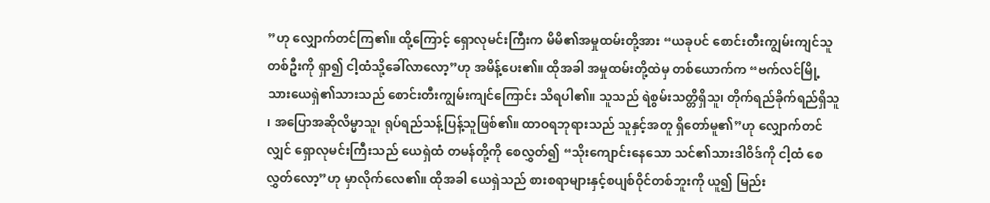”ဟု လျှောက်တင်ကြ၏။ ထို့ကြောင့် ရှောလုမင်းကြီးက မိမိ၏အမှုထမ်းတို့အား “ယခုပင် စောင်းတီးကျွမ်းကျင်သူတစ်ဦးကို ရှာ၍ ငါ့ထံသို့ခေါ်လာလော့”ဟု အမိန့်ပေး၏။ ထိုအခါ အမှုထမ်းတို့ထဲမှ တစ်ယောက်က “ဗက်လင်မြို့သားယေရှဲ၏သားသည် စောင်းတီးကျွမ်းကျင်ကြောင်း သိရပါ၏။ သူသည် ရဲစွမ်းသတ္တိရှိသူ၊ တိုက်ရည်ခိုက်ရည်ရှိသူ၊ အပြောအဆိုလိမ္မာသူ၊ ရုပ်ရည်သန့်ပြန့်သူဖြစ်၏။ ထာဝရဘုရားသည် သူနှင့်အတူ ရှိတော်မူ၏”ဟု လျှောက်တင်လျှင် ရှောလုမင်းကြီးသည် ယေရှဲထံ တမန်တို့ကို စေလွှတ်၍ “သိုးကျောင်းနေသော သင်၏သားဒါဝိဒ်ကို ငါ့ထံ စေလွှတ်လော့”ဟု မှာလိုက်လေ၏။ ထိုအခါ ယေရှဲသည် စားစရာများနှင့်စပျစ်ဝိုင်တစ်ဘူးကို ယူ၍ မြည်း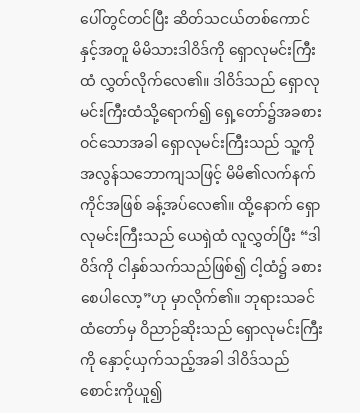ပေါ်တွင်တင်ပြီး ဆိတ်သငယ်တစ်ကောင်နှင့်အတူ မိမိသားဒါဝိဒ်ကို ရှောလုမင်းကြီးထံ လွှတ်လိုက်လေ၏။ ဒါဝိဒ်သည် ရှောလုမင်းကြီးထံသို့ရောက်၍ ရှေ့တော်၌အခစားဝင်သောအခါ ရှောလုမင်းကြီးသည် သူ့ကို အလွန်သဘောကျသဖြင့် မိမိ၏လက်နက်ကိုင်အဖြစ် ခန့်အပ်လေ၏။ ထို့နောက် ရှောလုမင်းကြီးသည် ယေရှဲထံ လူလွှတ်ပြီး “ဒါဝိဒ်ကို ငါနှစ်သက်သည်ဖြစ်၍ ငါ့ထံ၌ ခစားစေပါလော့”ဟု မှာလိုက်၏။ ဘုရားသခင်ထံတော်မှ ဝိညာဉ်ဆိုးသည် ရှောလုမင်းကြီးကို နှောင့်ယှက်သည့်အခါ ဒါဝိဒ်သည် စောင်းကိုယူ၍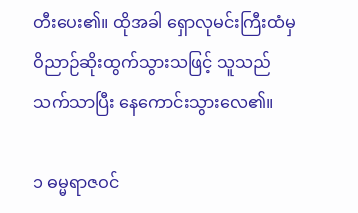တီးပေး၏။ ထိုအခါ ရှောလုမင်းကြီးထံမှ ဝိညာဉ်ဆိုးထွက်သွားသဖြင့် သူသည် သက်သာပြီး နေကောင်းသွားလေ၏။

၁ ဓမ္မရာဇဝင်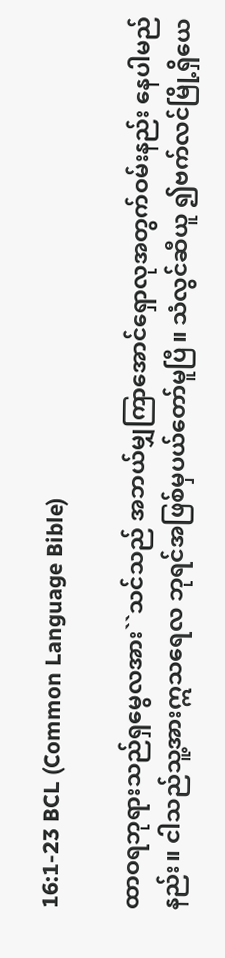16:1-23 BCL (Common Language Bible)

ထာဝရဘုရားသည်ရှမွေလအား``သင်သည် အဘယ်မျှကြာအောင်ရှောလုအတွက်ဝမ်းနည်း နေပါမည်နည်း။ ငါသည်သူ့အားဣသရေလ ဘုရင်အဖြစ်မှပယ်တော်မူပြီ။ သံလွင်ဆီယူ ၍ဗက်လင်မြို့ရှိယေ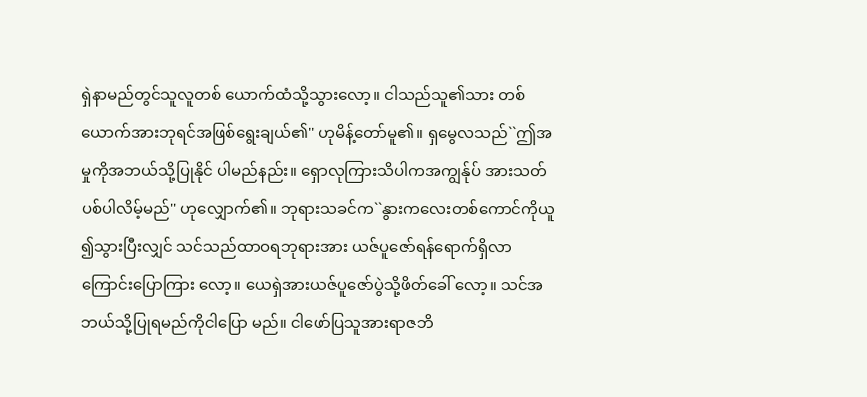ရှဲနာမည်တွင်သူလူတစ် ယောက်ထံသို့သွားလော့။ ငါသည်သူ၏သား တစ်ယောက်အားဘုရင်အဖြစ်ရွေးချယ်၏'' ဟုမိန့်တော်မူ၏။ ရှမွေလသည်``ဤအမှုကိုအဘယ်သို့ပြုနိုင် ပါမည်နည်း။ ရှောလုကြားသိပါကအကျွန်ုပ် အားသတ်ပစ်ပါလိမ့်မည်'' ဟုလျှောက်၏။ ဘုရားသခင်က``နွားကလေးတစ်ကောင်ကိုယူ ၍သွားပြီးလျှင် သင်သည်ထာဝရဘုရားအား ယဇ်ပူဇော်ရန်ရောက်ရှိလာကြောင်းပြောကြား လော့။ ယေရှဲအားယဇ်ပူဇော်ပွဲသို့ဖိတ်ခေါ် လော့။ သင်အဘယ်သို့ပြုရမည်ကိုငါပြော မည်။ ငါဖော်ပြသူအားရာဇဘိ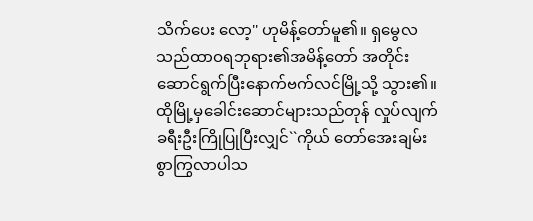သိက်ပေး လော့'' ဟုမိန့်တော်မူ၏။ ရှမွေလသည်ထာဝရဘုရား၏အမိန့်တော် အတိုင်း ဆောင်ရွက်ပြီးနောက်ဗက်လင်မြို့သို့ သွား၏။ ထိုမြို့မှခေါင်းဆောင်များသည်တုန် လှုပ်လျက်ခရီးဦးကြိုပြုပြီးလျှင်``ကိုယ် တော်အေးချမ်းစွာကြွလာပါသ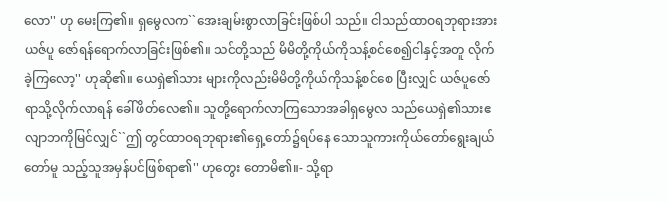လော'' ဟု မေးကြ၏။ ရှမွေလက``အေးချမ်းစွာလာခြင်းဖြစ်ပါ သည်။ ငါသည်ထာဝရဘုရားအားယဇ်ပူ ဇော်ရန်ရောက်လာခြင်းဖြစ်၏။ သင်တို့သည် မိမိတို့ကိုယ်ကိုသန့်စင်စေ၍ငါနှင့်အတူ လိုက်ခဲ့ကြလော့'' ဟုဆို၏။ ယေရှဲ၏သား များကိုလည်းမိမိတို့ကိုယ်ကိုသန့်စင်စေ ပြီးလျှင် ယဇ်ပူဇော်ရာသို့လိုက်လာရန် ခေါ်ဖိတ်လေ၏။ သူတို့ရောက်လာကြသောအခါရှမွေလ သည်ယေရှဲ၏သားဧလျာဘကိုမြင်လျှင်``ဤ တွင်ထာဝရဘုရား၏ရှေ့တော်၌ရပ်နေ သောသူကားကိုယ်တော်ရွေးချယ်တော်မူ သည့်သူအမှန်ပင်ဖြစ်ရာ၏'' ဟုတွေး တောမိ၏။- သို့ရာ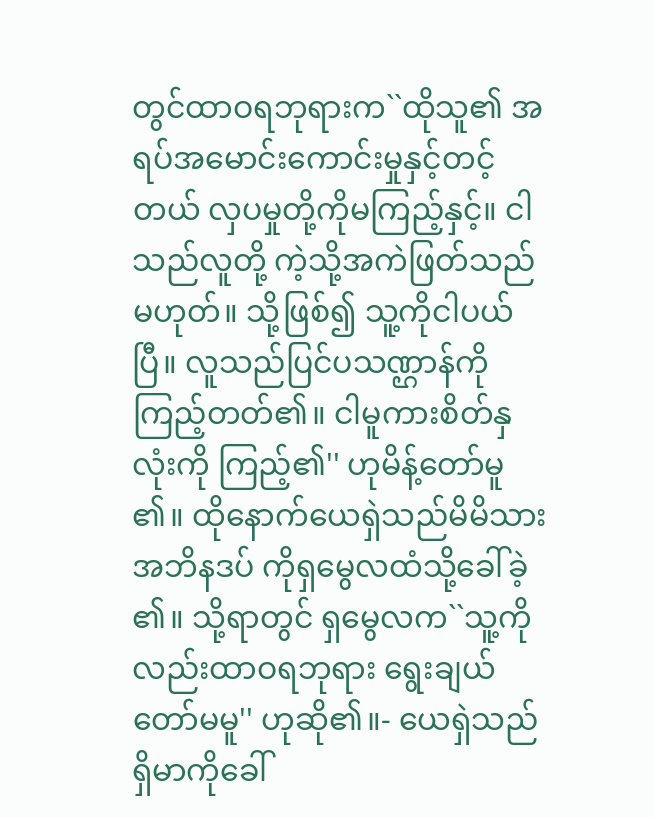တွင်ထာဝရဘုရားက``ထိုသူ၏ အရပ်အမောင်းကောင်းမှုနှင့်တင့်တယ် လှပမှုတို့ကိုမကြည့်နှင့်။ ငါသည်လူတို့ ကဲ့သို့အကဲဖြတ်သည်မဟုတ်။ သို့ဖြစ်၍ သူ့ကိုငါပယ်ပြီ။ လူသည်ပြင်ပသဏ္ဌာန်ကို ကြည့်တတ်၏။ ငါမူကားစိတ်နှလုံးကို ကြည့်၏'' ဟုမိန့်တော်မူ၏။ ထိုနောက်ယေရှဲသည်မိမိသားအဘိနဒပ် ကိုရှမွေလထံသို့ခေါ်ခဲ့၏။ သို့ရာတွင် ရှမွေလက``သူ့ကိုလည်းထာဝရဘုရား ရွေးချယ်တော်မမူ'' ဟုဆို၏။- ယေရှဲသည်ရှိမာကိုခေါ်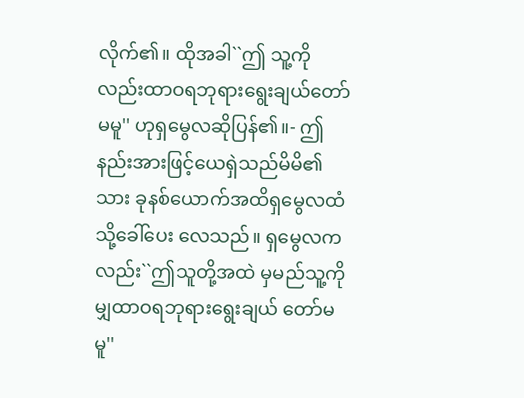လိုက်၏။ ထိုအခါ``ဤ သူ့ကိုလည်းထာဝရဘုရားရွေးချယ်တော် မမူ'' ဟုရှမွေလဆိုပြန်၏။- ဤနည်းအားဖြင့်ယေရှဲသည်မိမိ၏သား ခုနစ်ယောက်အထိရှမွေလထံသို့ခေါ်ပေး လေသည်။ ရှမွေလကလည်း``ဤသူတို့အထဲ မှမည်သူ့ကိုမျှထာဝရဘုရားရွေးချယ် တော်မမူ''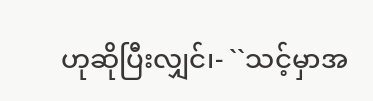ဟုဆိုပြီးလျှင်၊- ``သင့်မှာအ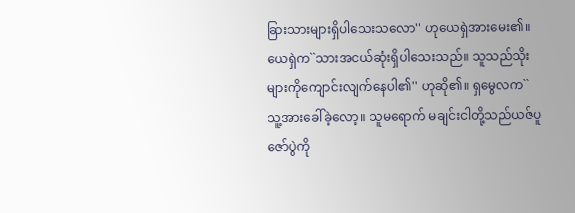ခြားသားများရှိပါသေးသလော'' ဟုယေရှဲအားမေး၏။ ယေရှဲက``သားအငယ်ဆုံးရှိပါသေးသည်။ သူသည်သိုးများကိုကျောင်းလျက်နေပါ၏'' ဟုဆို၏။ ရှမွေလက``သူ့အားခေါ်ခဲ့လော့။ သူမရောက် မချင်းငါတို့သည်ယဇ်ပူဇော်ပွဲကို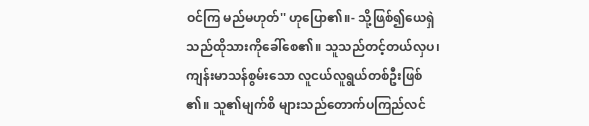ဝင်ကြ မည်မဟုတ်'' ဟုပြော၏။- သို့ဖြစ်၍ယေရှဲသည်ထိုသားကိုခေါ်စေ၏။ သူသည်တင့်တယ်လှပ၊ ကျန်းမာသန်စွမ်းသော လူငယ်လူရွယ်တစ်ဦးဖြစ်၏။ သူ၏မျက်စိ များသည်တောက်ပကြည်လင်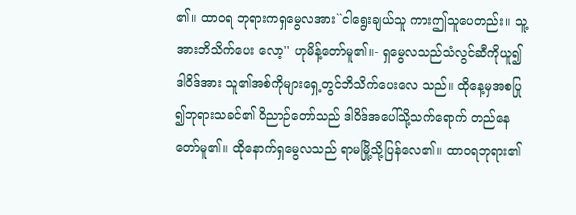၏။ ထာဝရ ဘုရားကရှမွေလအား``ငါရွေးချယ်သူ ကားဤသူပေတည်း။ သူ့အားဘိသိက်ပေး လော့'' ဟုမိန့်တော်မူ၏။- ရှမွေလသည်သံလွင်ဆီကိုယူ၍ဒါဝိဒ်အား သူ၏အစ်ကိုများရှေ့တွင်ဘိသိက်ပေးလေ သည်။ ထိုနေ့မှအစပြု၍ဘုရားသခင်၏ ဝိညာဉ်တော်သည် ဒါဝိဒ်အပေါ်သို့သက်ရောက် တည်နေတော်မူ၏။ ထိုနောက်ရှမွေလသည် ရာမမြို့သို့ပြန်လေ၏။ ထာဝရဘုရား၏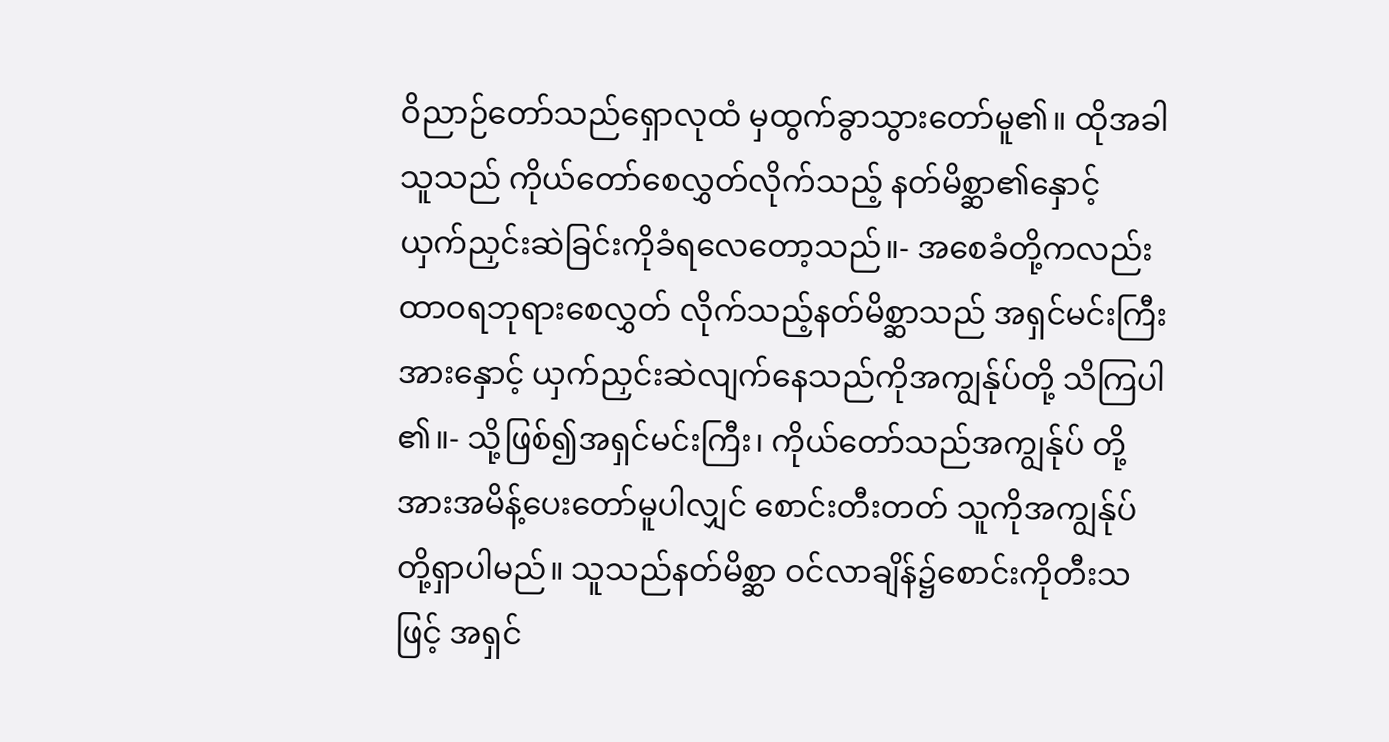ဝိညာဉ်တော်သည်ရှောလုထံ မှထွက်ခွာသွားတော်မူ၏။ ထိုအခါသူသည် ကိုယ်တော်စေလွှတ်လိုက်သည့် နတ်မိစ္ဆာ၏နှောင့် ယှက်ညှင်းဆဲခြင်းကိုခံရလေတော့သည်။- အစေခံတို့ကလည်းထာဝရဘုရားစေလွှတ် လိုက်သည့်နတ်မိစ္ဆာသည် အရှင်မင်းကြီးအားနှောင့် ယှက်ညှင်းဆဲလျက်နေသည်ကိုအကျွန်ုပ်တို့ သိကြပါ၏။- သို့ဖြစ်၍အရှင်မင်းကြီး၊ ကိုယ်တော်သည်အကျွန်ုပ် တို့အားအမိန့်ပေးတော်မူပါလျှင် စောင်းတီးတတ် သူကိုအကျွန်ုပ်တို့ရှာပါမည်။ သူသည်နတ်မိစ္ဆာ ဝင်လာချိန်၌စောင်းကိုတီးသဖြင့် အရှင်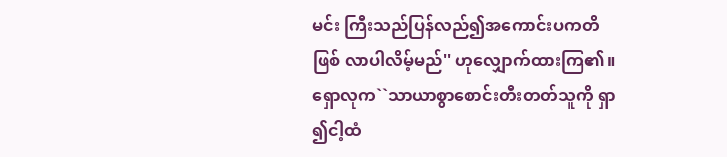မင်း ကြီးသည်ပြန်လည်၍အကောင်းပကတိဖြစ် လာပါလိမ့်မည်'' ဟုလျှောက်ထားကြ၏။ ရှောလုက``သာယာစွာစောင်းတီးတတ်သူကို ရှာ၍ငါ့ထံ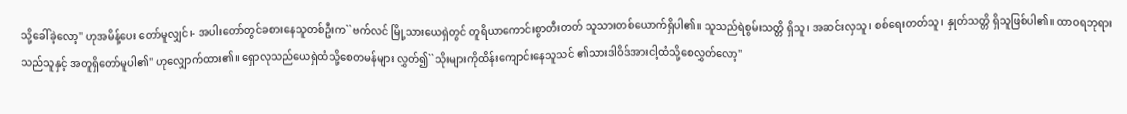သို့ခေါ်ခဲ့လော့'' ဟုအမိန့်ပေး တော်မူလျှင်၊- အပါးတော်တွင်ခစားနေသူတစ်ဦးက``ဗက်လင် မြို့သားယေရှဲတွင် တူရိယာကောင်းစွာတီးတတ် သူသားတစ်ယောက်ရှိပါ၏။ သူသည်ရဲစွမ်းသတ္တိ ရှိသူ၊ အဆင်းလှသူ၊ စစ်ရေးတတ်သူ၊ နှုတ်သတ္တိ ရှိသူဖြစ်ပါ၏။ ထာဝရဘုရားသည်သူနှင့် အတူရှိတော်မူပါ၏'' ဟုလျှောက်ထား၏။ ရှောလုသည်ယေရှဲထံသို့စေတမန်များ လွှတ်၍``သိုးများကိုထိန်းကျောင်းနေသူသင် ၏သားဒါဝိဒ်အားငါ့ထံသို့စေလွှတ်လော့''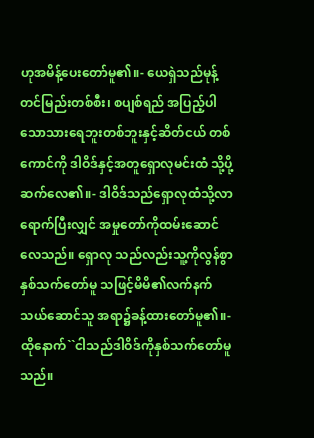ဟုအမိန့်ပေးတော်မူ၏။- ယေရှဲသည်မုန့်တင်မြည်းတစ်စီး၊ စပျစ်ရည် အပြည့်ပါသောသားရေဘူးတစ်ဘူးနှင့်ဆိတ်ငယ် တစ်ကောင်ကို ဒါဝိဒ်နှင့်အတူရှောလုမင်းထံ သို့ပို့ဆက်လေ၏။- ဒါဝိဒ်သည်ရှောလုထံသို့လာရောက်ပြီးလျှင် အမှုတော်ကိုထမ်းဆောင်လေသည်။ ရှောလု သည်လည်းသူ့ကိုလွန်စွာနှစ်သက်တော်မူ သဖြင့်မိမိ၏လက်နက်သယ်ဆောင်သူ အရာ၌ခန့်ထားတော်မူ၏။- ထိုနောက်``ငါသည်ဒါဝိဒ်ကိုနှစ်သက်တော်မူသည်။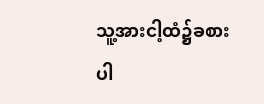သူ့အားငါ့ထံ၌ခစားပါ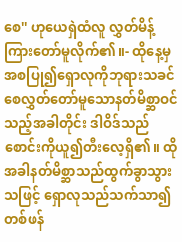စေ'' ဟုယေရှဲထံလူ လွှတ်မိန့်ကြားတော်မူလိုက်၏။- ထိုနေ့မှအစပြု၍ရှောလုကိုဘုရားသခင် စေလွှတ်တော်မူသောနတ်မိစ္ဆာဝင်သည့်အခါတိုင်း ဒါဝိဒ်သည်စောင်းကိုယူ၍တီးလေ့ရှိ၏။ ထို အခါနတ်မိစ္ဆာသည်ထွက်ခွာသွားသဖြင့် ရှောလုသည်သက်သာ၍တစ်ဖန်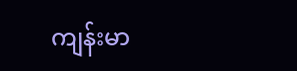ကျန်းမာ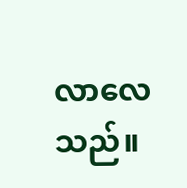လာလေသည်။